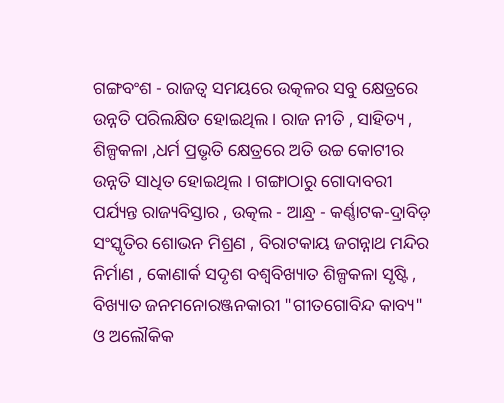ଗଙ୍ଗବଂଶ - ରାଜତ୍ୱ ସମୟରେ ଉତ୍କଳର ସବୁ କ୍ଷେତ୍ରରେ ଉନ୍ନତି ପରିଲକ୍ଷିତ ହୋଇଥିଲ । ରାଜ ନୀତି , ସାହିତ୍ୟ , ଶିଳ୍ପକଳା ,ଧର୍ମ ପ୍ରଭୃତି କ୍ଷେତ୍ରରେ ଅତି ଉଚ୍ଚ କୋଟୀର ଉନ୍ନତି ସାଧିତ ହୋଇଥିଲ । ଗଙ୍ଗାଠାରୁ ଗୋଦାବରୀ ପର୍ଯ୍ୟନ୍ତ ରାଜ୍ୟବିସ୍ତାର , ଉତ୍କଲ - ଆନ୍ଧ୍ର - କର୍ଣ୍ଣାଟକ-ଦ୍ରାବିଡ଼ ସଂସ୍କୃତିର ଶୋଭନ ମିଶ୍ରଣ , ବିରାଟକାୟ ଜଗନ୍ନାଥ ମନ୍ଦିର ନିର୍ମାଣ , କୋଣାର୍କ ସଦୃଶ ବଶ୍ବବିଖ୍ୟାତ ଶିଳ୍ପକଳା ସୃଷ୍ଟି , ବିଖ୍ୟାତ ଜନମନୋରଞ୍ଜନକାରୀ "ଗୀତଗୋବିନ୍ଦ କାବ୍ୟ" ଓ ଅଲୌକିକ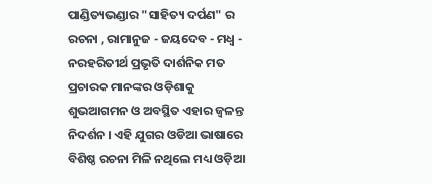ପାଣ୍ଡିତ୍ୟଭଣ୍ଡାର "ସାହିତ୍ୟ ଦର୍ପଣ" ର ରଚନା , ରାମାନୁଜ - ଜୟଦେବ - ମଧ୍ୱ - ନରହରିତୀର୍ଥ ପ୍ରଭୃତି ଦାର୍ଶନିକ ମତ ପ୍ରଚାରକ ମାନଙ୍କର ଓଡ଼ିଶାକୁ ଶୁଭଆଗମନ ଓ ଅବସ୍ଥିତ ଏହାର ଜ୍ଵଳନ୍ତ ନିଦର୍ଶନ । ଏହି ଯୁଗର ଓଡିଆ ଭାଷାରେ ବିଶିଷ୍ଠ ରଚନା ମିଳି ନଥିଲେ ମଧ୍ୟ ଓଡ଼ିଆ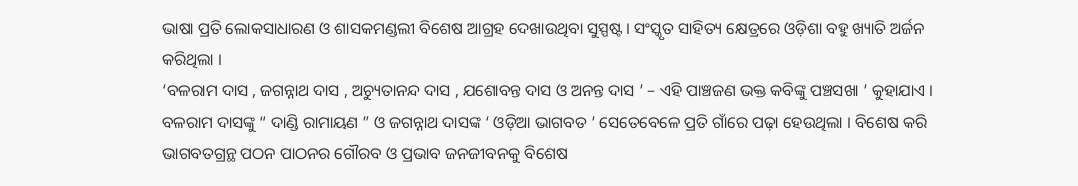ଭାଷା ପ୍ରତି ଲୋକସାଧାରଣ ଓ ଶାସକମଣ୍ଡଲୀ ବିଶେଷ ଆଗ୍ରହ ଦେଖାଉଥିବା ସୁସ୍ପଷ୍ଟ । ସଂସ୍କୃତ ସାହିତ୍ୟ କ୍ଷେତ୍ରରେ ଓଡ଼ିଶା ବହୁ ଖ୍ୟାତି ଅର୍ଜନ କରିଥିଲା ।
‘ବଳରାମ ଦାସ , ଜଗନ୍ନାଥ ଦାସ , ଅଚ୍ୟୁତାନନ୍ଦ ଦାସ , ଯଶୋବନ୍ତ ଦାସ ଓ ଅନନ୍ତ ଦାସ ’ – ଏହି ପାଞ୍ଚଜଣ ଭକ୍ତ କବିଙ୍କୁ ପଞ୍ଚସଖା ’ କୁହାଯାଏ । ବଳରାମ ଦାସଙ୍କୁ “ ଦାଣ୍ଡି ରାମାୟଣ ” ଓ ଜଗନ୍ନାଥ ଦାସଙ୍କ ‘ ଓଡ଼ିଆ ଭାଗବତ ’ ସେତେବେଳେ ପ୍ରତି ଗାଁରେ ପଢ଼ା ହେଉଥିଲା । ବିଶେଷ କରି ଭାଗବତଗ୍ରନ୍ଥ ପଠନ ପାଠନର ଗୌରବ ଓ ପ୍ରଭାବ ଜନଜୀବନକୁ ବିଶେଷ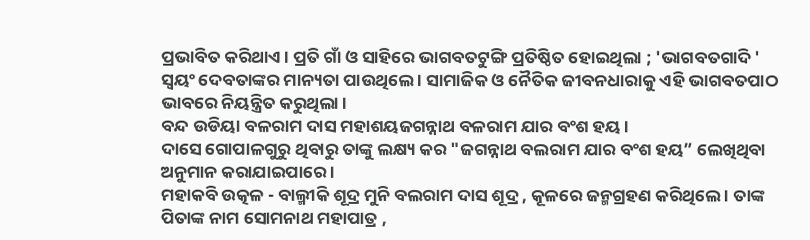ପ୍ରଭାବିତ କରିଥାଏ । ପ୍ରତି ଗାଁ ଓ ସାହିରେ ଭାଗବତଟୁଙ୍ଗି ପ୍ରତିଷ୍ଠିତ ହୋଇଥିଲା ; 'ଭାଗବତଗାଦି ' ସ୍ବୟଂ ଦେବତାଙ୍କର ମାନ୍ୟତା ପାଉଥିଲେ । ସାମାଜିକ ଓ ନୈତିକ ଜୀବନଧାରାକୁ ଏହି ଭାଗବତପାଠ ଭାବରେ ନିୟନ୍ତ୍ରିତ କରୁଥିଲା ।
ବନ୍ଦ ଉଡିୟା ବଳରାମ ଦାସ ମହାଶୟଜଗନ୍ନାଥ ବଳରାମ ଯାର ବଂଶ ହୟ।
ଦାସେ ଗୋପାଳଗୁରୁ ଥିବାରୁ ତାଙ୍କୁ ଲକ୍ଷ୍ୟ କର "ଜଗନ୍ନାଥ ବଲରାମ ଯାର ବଂଶ ହୟ” ଲେଖିଥିବା ଅନୁମାନ କରାଯାଇପାରେ ।
ମହାକବି ଉତ୍କଳ - ବାଲ୍ମୀକି ଶୂଦ୍ର ମୁନି ବଲରାମ ଦାସ ଶୂଦ୍ର , କୂଳରେ ଜନ୍ମଗ୍ରହଣ କରିଥିଲେ । ତାଙ୍କ ପିତାଙ୍କ ନାମ ସୋମନାଥ ମହାପାତ୍ର ,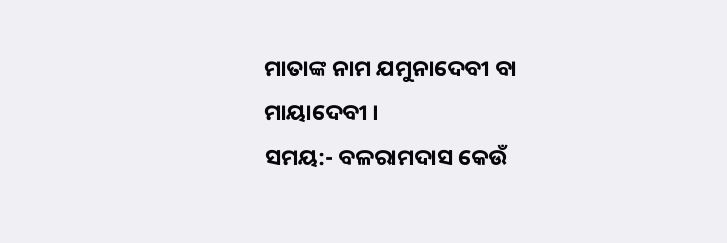ମାତାଙ୍କ ନାମ ଯମୁନାଦେବୀ ବା ମାୟାଦେବୀ ।
ସମୟ:- ବଳରାମଦାସ କେଉଁ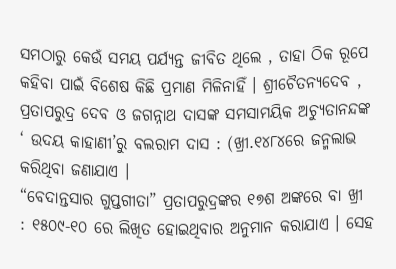ସମଠାରୁ କେଉଁ ସମୟ ପର୍ଯ୍ୟନ୍ତ ଜୀବିତ ଥିଲେ , ତାହା ଠିକ ରୂପେ କହିବା ପାଇଁ ବିଶେଷ କିଛି ପ୍ରମାଣ ମିଳିନାହିଁ । ଶ୍ରୀଚୈତନ୍ୟଦେବ , ପ୍ରତାପରୁଦ୍ର ଦେବ ଓ ଜଗନ୍ନାଥ ଦାସଙ୍କ ସମସାମୟିକ ଅଚ୍ୟୁତାନନ୍ଦଙ୍କ ‘ ଉଦୟ କାହାଣୀ’ରୁ ବଲରାମ ଦାସ : (ଖ୍ରୀ.୧୪୮୪ରେ ଜନ୍ମଲାଭ କରିଥିବା ଜଣାଯାଏ ।
“ବେଦାନ୍ତସାର ଗୁପ୍ତଗୀତା” ପ୍ରତାପରୁଦ୍ରଙ୍କର ୧୭ଶ ଅଙ୍କରେ ବା ଖ୍ରୀ : ୧୫୦୯-୧୦ ରେ ଲିଖିତ ହୋଇଥିବାର ଅନୁମାନ କରାଯାଏ । ସେହ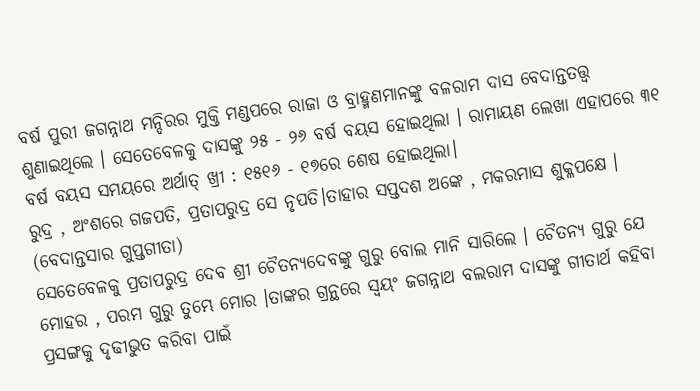ବର୍ଷ ପୁରୀ ଜଗନ୍ନାଥ ମନ୍ଦିରର ମୁକ୍ତି ମଣ୍ଡପରେ ରାଜା ଓ ବ୍ରାହ୍ମଣମାନଙ୍କୁ ବଳରାମ ଦାସ ବେଦାନ୍ତତତ୍ତ୍ବ ଶୁଣାଇଥିଲେ । ସେତେବେଳକୁ ଦାସଙ୍କୁ ୨୫ - ୨୬ ବର୍ଷ ବୟସ ହୋଇଥିଲା । ରାମାୟଣ ଲେଖା ଏହାପରେ ୩୧ ବର୍ଷ ବୟସ ସମୟରେ ଅର୍ଥାତ୍ ଖ୍ରୀ : ୧୫୧୬ - ୧୭ରେ ଶେଷ ହୋଇଥିଲା।
ରୁଦ୍ର , ଅଂଶରେ ଗଜପତି, ପ୍ରତାପରୁଦ୍ର ସେ ନୃପତି।ତାହାର ସପ୍ତଦଶ ଅଙ୍କେ , ମକରମାସ ଶୁକ୍ଳପକ୍ଷେ । (ବେଦାନ୍ତସାର ଗୁପ୍ତଗୀତା)
ସେତେବେଳକୁ ପ୍ରତାପରୁଦ୍ର ଦେବ ଶ୍ରୀ ଚୈତନ୍ୟଦେବଙ୍କୁ ଗୁରୁ ବୋଲ ମାନି ସାରିଲେ । ଚୈତନ୍ୟ ଗୁରୁ ଯେ ମୋହର , ପରମ ଗୁରୁ ତୁମ୍ଭେ ମୋର ।ତାଙ୍କର ଗ୍ରନ୍ଥରେ ସ୍ଵୟଂ ଜଗନ୍ନାଥ ବଲରାମ ଦାସଙ୍କୁ ଗୀତାର୍ଥ କହିବା ପ୍ରସଙ୍ଗକୁ ଦୃଢୀଭୁତ କରିବା ପାଇଁ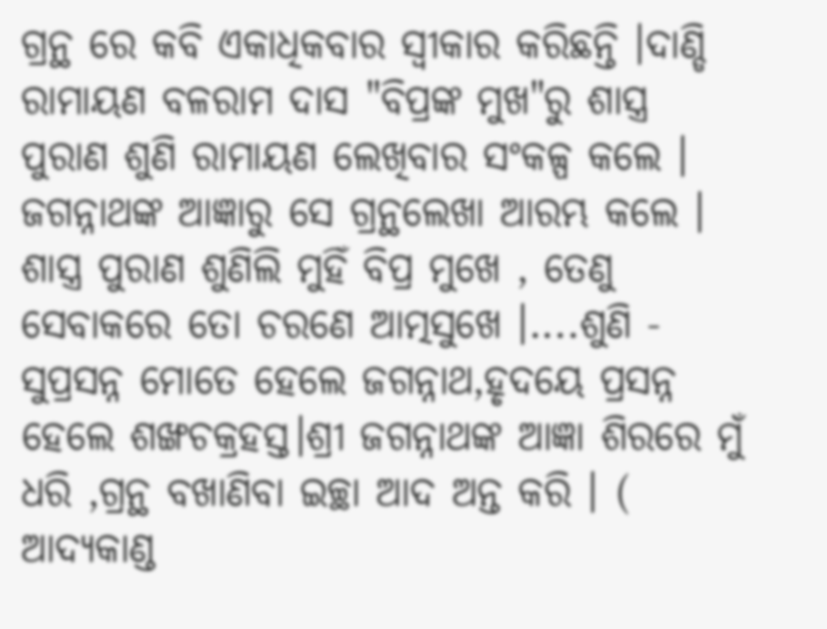ଗ୍ରନ୍ଥ ରେ କବି ଏକାଧିକବାର ସ୍ୱୀକାର କରିଛନ୍ତି ।ଦାଣ୍ଡି ରାମାୟଣ ବଳରାମ ଦାସ "ବିପ୍ରଙ୍କ ମୁଖ"ରୁ ଶାସ୍ତ୍ର ପୁରାଣ ଶୁଣି ରାମାୟଣ ଲେଖିବାର ସଂକଳ୍ପ କଲେ । ଜଗନ୍ନାଥଙ୍କ ଆଜ୍ଞାରୁ ସେ ଗ୍ରନ୍ଥଲେଖା ଆରମ୍ଭ କଲେ ।
ଶାସ୍ତ୍ର ପୁରାଣ ଶୁଣିଲି ମୁହିଁ ବିପ୍ର ମୁଖେ , ତେଣୁ ସେବାକରେ ତୋ ଚରଣେ ଆତ୍ମସୁଖେ ।....ଶୁଣି - ସୁପ୍ରସନ୍ନ ମୋତେ ହେଲେ ଜଗନ୍ନାଥ,ହୃଦୟେ ପ୍ରସନ୍ନ ହେଲେ ଶଙ୍ଖଚକ୍ରହସ୍ତ।ଶ୍ରୀ ଜଗନ୍ନାଥଙ୍କ ଆଜ୍ଞା ଶିରରେ ମୁଁ ଧରି ,ଗ୍ରନ୍ଥ ବଖାଣିବା ଇଚ୍ଛା ଆଦ ଅନ୍ତ କରି । ( ଆଦ୍ୟକାଣ୍ଡ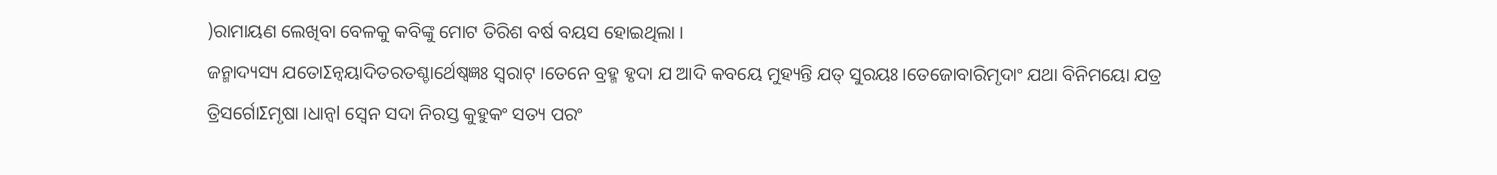)ରାମାୟଣ ଲେଖିବା ବେଳକୁ କବିଙ୍କୁ ମୋଟ ତିରିଶ ବର୍ଷ ବୟସ ହୋଇଥିଲା ।
ଜନ୍ମାଦ୍ୟସ୍ୟ ଯତୋΣନ୍ୱୟାଦିତରତଶ୍ଚାର୍ଥେଷ୍ୱଜ୍ଞଃ ସ୍ଵରାଟ୍ ।ତେନେ ବ୍ରହ୍ମ ହୃଦା ଯ ଆଦି କବୟେ ମୁହ୍ୟନ୍ତି ଯତ୍ ସୁରୟଃ।ତେଜୋବାରିମୃଦାଂ ଯଥା ବିନିମୟୋ ଯତ୍ର ତ୍ରିସର୍ଗୋΣମୃଷା ।ଧାନ୍ୱl ସ୍ବେନ ସଦା ନିରସ୍ତ କୁହୁକଂ ସତ୍ୟ ପରଂ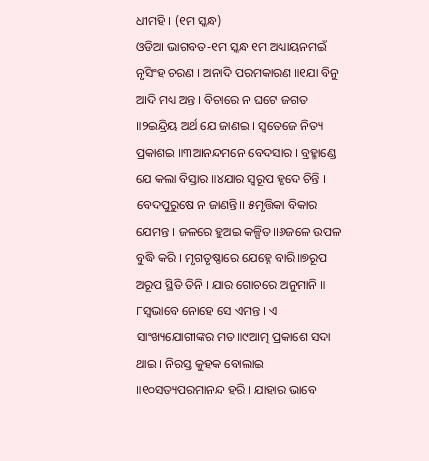ଧୀମହି । (୧ମ ସ୍କନ୍ଧ)
ଓଡିଆ ଭାଗବତ-୧ମ ସ୍କନ୍ଧ ୧ମ ଅଧ୍ୟାୟନମଇଁ ନୃସିଂହ ଚରଣ । ଅନାଦି ପରମକାରଣ ॥୧ଯା ବିନୁ ଆଦି ମଧ୍ୟ ଅନ୍ତ । ବିଚାରେ ନ ଘଟେ ଜଗତ ॥୨ଇନ୍ଦ୍ରିୟ ଅର୍ଥ ଯେ ଜାଣଇ । ସ୍ୱତେଜେ ନିତ୍ୟ ପ୍ରକାଶଇ ॥୩ଆନନ୍ଦମନେ ବେଦସାର । ବ୍ରହ୍ମାଣ୍ଡେ ଯେ କଲା ବିସ୍ତାର ॥୪ଯାର ସ୍ୱରୂପ ହୃଦେ ଚିନ୍ତି । ବେଦପୁରୁଷେ ନ ଜାଣନ୍ତି।। ୫ମୃତ୍ତିକା ବିକାର ଯେମନ୍ତ । ଜଳରେ ହୁଅଇ କଳ୍ପିତ।।୬ଜଳେ ଉପଳ ବୁଦ୍ଧି କରି । ମୃଗତୃଷ୍ଣାରେ ଯେହ୍ନେ ବାରି॥୭ରୂପ ଅରୂପ ସ୍ଥିତି ତିନି । ଯାର ଗୋଚରେ ଅନୁମାନି ॥ ୮ସ୍ୱଭାବେ ନୋହେ ସେ ଏମନ୍ତ । ଏ ସାଂଖ୍ୟଯୋଗୀଙ୍କର ମତ॥୯ଆତ୍ମ ପ୍ରକାଶେ ସଦା ଥାଇ । ନିରସ୍ତ କୁହକ ବୋଲାଇ ॥୧୦ସତ୍ୟପରମାନନ୍ଦ ହରି । ଯାହାର ଭାବେ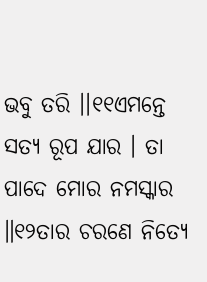ଭବୁ ତରି ।।୧୧ଏମନ୍ତେ ସତ୍ୟ ରୂପ ଯାର । ତା ପାଦେ ମୋର ନମସ୍କାର ॥୧୨ତାର ଚରଣେ ନିତ୍ୟେ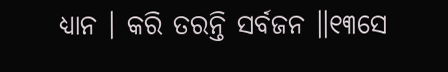ଧ୍ୟାନ । କରି ତରନ୍ତି ସର୍ବଜନ ॥୧୩ସେ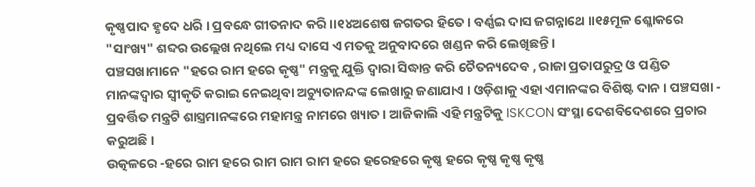କୃଷ୍ଣପାଦ ହୃଦେ ଧରି । ପ୍ରବନ୍ଧେ ଗୀତନାଦ କରି ।।୧୪ଅଶେଷ ଜଗତର ହିତେ । ବର୍ଣ୍ଣଇ ଦାସ ଜଗନ୍ନାଥେ ॥୧୫ମୂଳ ଶ୍ଳୋକରେ "ସାଂଖ୍ୟ" ଶବ୍ଦର ଉଲ୍ଲେଖ ନଥିଲେ ମଧ୍ୟ ଦାସେ ଏ ମତକୁ ଅନୁବାଦରେ ଖଣ୍ଡନ କରି ଲେଖିଛନ୍ତି ।
ପଞ୍ଚସଖାମାନେ "ହରେ ରାମ ହରେ କୃଷ୍ଣ" ମନ୍ତ୍ରକୁ ଯୁକ୍ତି ଦ୍ବାରା ସିଦ୍ଧାନ୍ତ କରି ଚୈତନ୍ୟଦେବ , ରାଜା ପ୍ରତାପରୁଦ୍ର ଓ ପଣ୍ଡିତ ମାନଙ୍କଦ୍ଵାର ସ୍ଵୀକୃତି କରାଇ ନେଇଥିବା ଅଚ୍ୟୁତାନନ୍ଦଙ୍କ ଲେଖାରୁ ଜଣାଯାଏ । ଓଡ଼ିଶାକୁ ଏହା ଏମାନଙ୍କର ବିଶିଷ୍ଟ ଦାନ । ପଞ୍ଚସଖା - ପ୍ରବର୍ତ୍ତିତ ମନ୍ତ୍ରଟି ଶାସ୍ତ୍ରମାନଙ୍କରେ ମହାମନ୍ତ୍ର ନାମରେ ଖ୍ୟାତ । ଆଜିକାଲି ଏହି ମନ୍ତ୍ରଟିକୁ ISKCON ସଂସ୍ଥା ଦେଶବିଦେଶରେ ପ୍ରଚାର କରୁଅଛି।
ଉତ୍କଳରେ -ହରେ ରାମ ହରେ ରାମ ରାମ ରାମ ହରେ ହରେହରେ କୃଷ୍ଣ ହରେ କୃଷ୍ଣ କୃଷ୍ଣ କୃଷ୍ଣ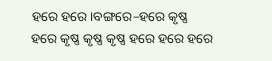ହରେ ହରେ।ବଙ୍ଗରେ–ହରେ କୃଷ୍ଣ ହରେ କୃଷ୍ଣ କୃଷ୍ଣ କୃଷ୍ଣ ହରେ ହରେ ହରେ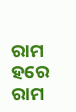ରାମ ହରେ ରାମ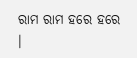ରାମ ରାମ ହରେ ହରେ ।